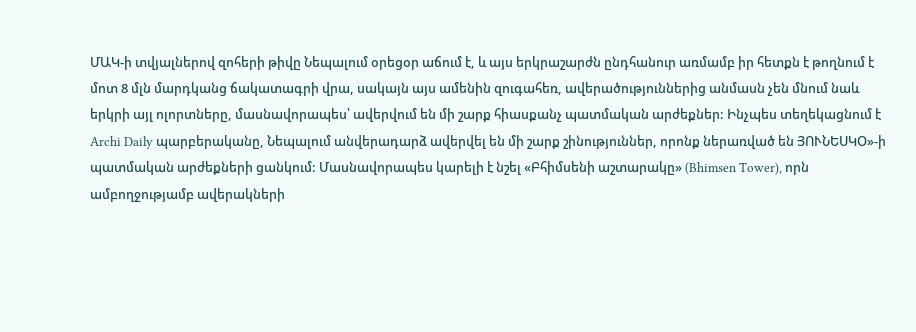ՄԱԿ-ի տվյալներով զոհերի թիվը Նեպալում օրեցօր աճում է, և այս երկրաշարժն ընդհանուր առմամբ իր հետքն է թողնում է մոտ 8 մլն մարդկանց ճակատագրի վրա, սակայն այս ամենին զուգահեռ, ավերածություններից անմասն չեն մնում նաև երկրի այլ ոլորտները, մասնավորապես՝ ավերվում են մի շարք հիասքանչ պատմական արժեքներ: Ինչպես տեղեկացնում է Archi Daily պարբերականը, Նեպալում անվերադարձ ավերվել են մի շարք շինություններ, որոնք ներառված են ՅՈՒՆԵՍԿՕ»-ի պատմական արժեքների ցանկում: Մասնավորապես կարելի է նշել «Բհիմսենի աշտարակը» (Bhimsen Tower), որն ամբողջությամբ ավերակների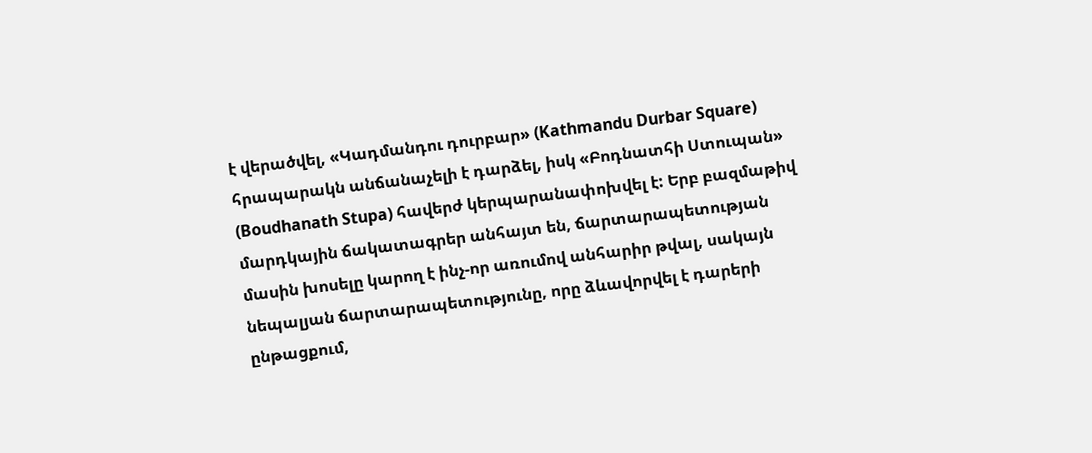է վերածվել, «Կադմանդու դուրբար» (Kathmandu Durbar Square) հրապարակն անճանաչելի է դարձել, իսկ «Բոդնատհի Ստուպան» (Boudhanath Stupa) հավերժ կերպարանափոխվել է: Երբ բազմաթիվ մարդկային ճակատագրեր անհայտ են, ճարտարապետության մասին խոսելը կարող է ինչ-որ առումով անհարիր թվալ, սակայն նեպալյան ճարտարապետությունը, որը ձևավորվել է դարերի ընթացքում,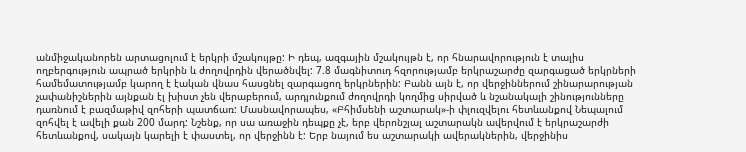անմիջականորեն արտացոլում է երկրի մշակույթը: Ի դեպ, ազգային մշակույթն է, որ հնարավորություն է տալիս ողբերգություն ապրած երկրին և ժողովրդին վերածնվել: 7.8 մագնիտուդ հզորությամբ երկրաշարժը զարգացած երկրների համեմատությամբ կարող է էական վնաս հասցնել զարգացող երկրներին: Բանն այն է, որ վերջիններում շինարարության չափանիշներին այնքան էլ խիստ չեն վերաբերում, արդյունքում ժողովրդի կողմից սիրված և նշանակալի շինությունները դառնում է բազմաթիվ զոհերի պատճառ: Մասնավորապես, «Բհիմսենի աշտարակ»-ի փլուզվելու հետևանքով Նեպալում զոհվել է ավելի քան 200 մարդ: Նշենք, որ սա առաջին դեպքը չէ, երբ վերոնշյալ աշտարակն ավերվում է երկրաշարժի հետևանքով, սակայն կարելի է փաստել, որ վերջինն է: Երբ նայում ես աշտարակի ավերակներին, վերջինիս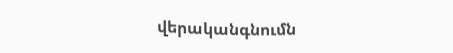վերականգնումն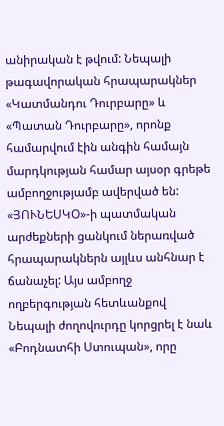անիրական է թվում: Նեպալի թագավորական հրապարակներ «Կատմանդու Դուրբարը» և «Պատան Դուրբարը», որոնք համարվում էին անգին համայն մարդկության համար այսօր գրեթե ամբողջությամբ ավերված են: «ՅՈՒՆԵՍԿՕ»-ի պատմական արժեքների ցանկում ներառված հրապարակներն այլևս անհնար է ճանաչել: Այս ամբողջ ողբերգության հետևանքով Նեպալի ժողովուրդը կորցրել է նաև «Բոդնատհի Ստուպան», որը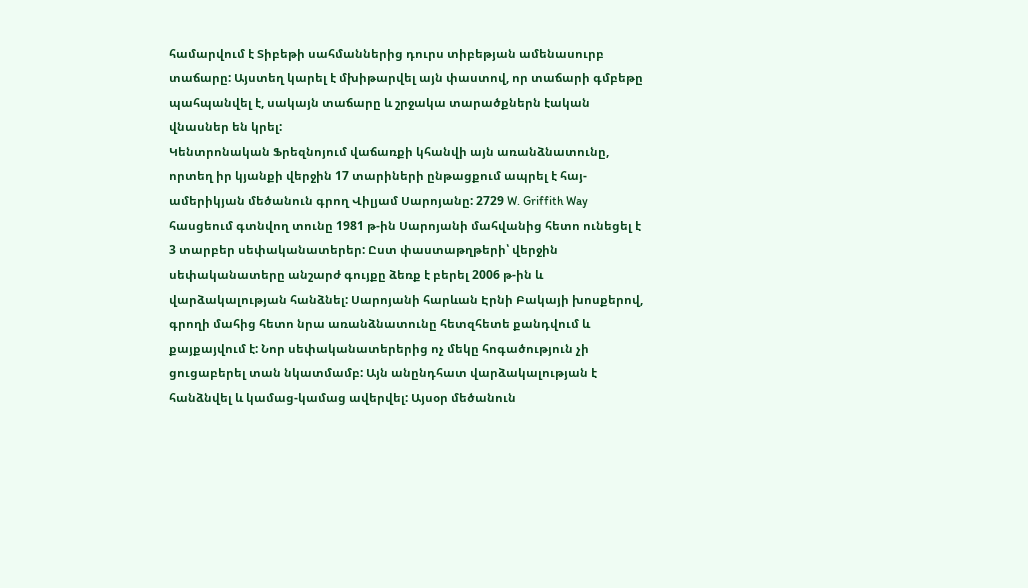համարվում է Տիբեթի սահմաններից դուրս տիբեթյան ամենասուրբ տաճարը: Այստեղ կարել է մխիթարվել այն փաստով, որ տաճարի գմբեթը պահպանվել է, սակայն տաճարը և շրջակա տարածքներն էական վնասներ են կրել:
Կենտրոնական Ֆրեզնոյում վաճառքի կհանվի այն առանձնատունը, որտեղ իր կյանքի վերջին 17 տարիների ընթացքում ապրել է հայ-ամերիկյան մեծանուն գրող Վիլյամ Սարոյանը: 2729 W. Griffith Way հասցեում գտնվող տունը 1981 թ-ին Սարոյանի մահվանից հետո ունեցել է 3 տարբեր սեփականատերեր: Ըստ փաստաթղթերի՝ վերջին սեփականատերը անշարժ գույքը ձեռք է բերել 2006 թ-ին և վարձակալության հանձնել: Սարոյանի հարևան Էրնի Բակայի խոսքերով, գրողի մահից հետո նրա առանձնատունը հետզհետե քանդվում և քայքայվում է: Նոր սեփականատերերից ոչ մեկը հոգածություն չի ցուցաբերել տան նկատմամբ: Այն անընդհատ վարձակալության է հանձնվել և կամաց-կամաց ավերվել: Այսօր մեծանուն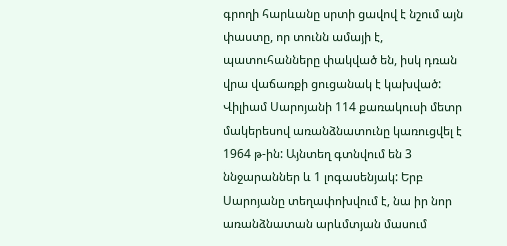գրողի հարևանը սրտի ցավով է նշում այն փաստը, որ տունն ամայի է, պատուհանները փակված են, իսկ դռան վրա վաճառքի ցուցանակ է կախված: Վիլիամ Սարոյանի 114 քառակուսի մետր մակերեսով առանձնատունը կառուցվել է 1964 թ-ին: Այնտեղ գտնվում են 3 ննջարաններ և 1 լոգասենյակ: Երբ Սարոյանը տեղափոխվում է, նա իր նոր առանձնատան արևմտյան մասում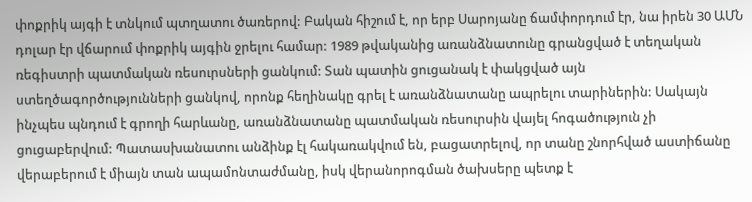փոքրիկ այգի է տնկում պտղատու ծառերով: Բական հիշում է, որ երբ Սարոյանը ճամփորդում էր, նա իրեն 30 ԱՄՆ դոլար էր վճարում փոքրիկ այգին ջրելու համար: 1989 թվականից առանձնատունը գրանցված է տեղական ռեգիստրի պատմական ռեսուրսների ցանկում: Տան պատին ցուցանակ է փակցված այն ստեղծագործությունների ցանկով, որոնք հեղինակը գրել է առանձնատանը ապրելու տարիներին: Սակայն ինչպես պնդում է գրողի հարևանը, առանձնատանը պատմական ռեսուրսին վայել հոգածություն չի ցուցաբերվում: Պատասխանատու անձինք էլ հակառակվում են, բացատրելով, որ տանը շնորհված աստիճանը վերաբերում է միայն տան ապամոնտաժմանը, իսկ վերանորոգման ծախսերը պետք է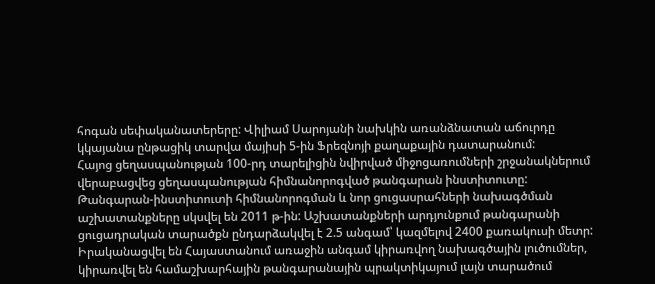հոգան սեփականատերերը: Վիլիամ Սարոյանի նախկին առանձնատան աճուրդը կկայանա ընթացիկ տարվա մայիսի 5-ին Ֆրեզնոյի քաղաքային դատարանում:
Հայոց ցեղասպանության 100-րդ տարելիցին նվիրված միջոցառումների շրջանակներում վերաբացվեց ցեղասպանության հիմնանորոգված թանգարան ինստիտուտը: Թանգարան-ինստիտուտի հիմնանորոգման և նոր ցուցասրահների նախագծման աշխատանքները սկսվել են 2011 թ-ին: Աշխատանքների արդյունքում թանգարանի ցուցադրական տարածքն ընդարձակվել է 2.5 անգամ՝ կազմելով 2400 քառակուսի մետր: Իրականացվել են Հայաստանում առաջին անգամ կիրառվող նախագծային լուծումներ, կիրառվել են համաշխարհային թանգարանային պրակտիկայում լայն տարածում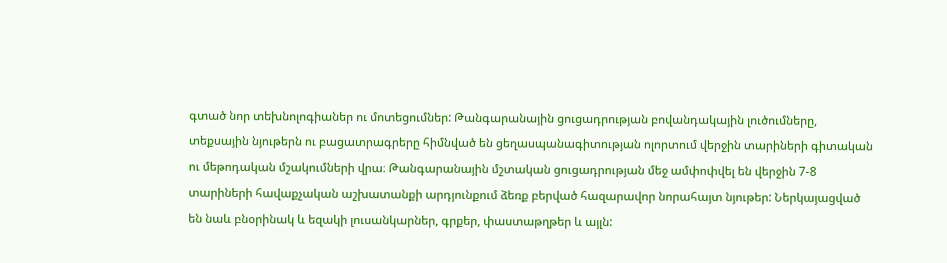գտած նոր տեխնոլոգիաներ ու մոտեցումներ: Թանգարանային ցուցադրության բովանդակային լուծումները, տեքսային նյութերն ու բացատրագրերը հիմնված են ցեղասպանագիտության ոլորտում վերջին տարիների գիտական ու մեթոդական մշակումների վրա։ Թանգարանային մշտական ցուցադրության մեջ ամփոփվել են վերջին 7-8 տարիների հավաքչական աշխատանքի արդյունքում ձեռք բերված հազարավոր նորահայտ նյութեր: Ներկայացված են նաև բնօրինակ և եզակի լուսանկարներ, գրքեր, փաստաթղթեր և այլն: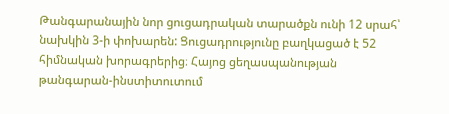Թանգարանային նոր ցուցադրական տարածքն ունի 12 սրահ՝ նախկին 3-ի փոխարեն: Ցուցադրությունը բաղկացած է 52 հիմնական խորագրերից։ Հայոց ցեղասպանության թանգարան-ինստիտուտում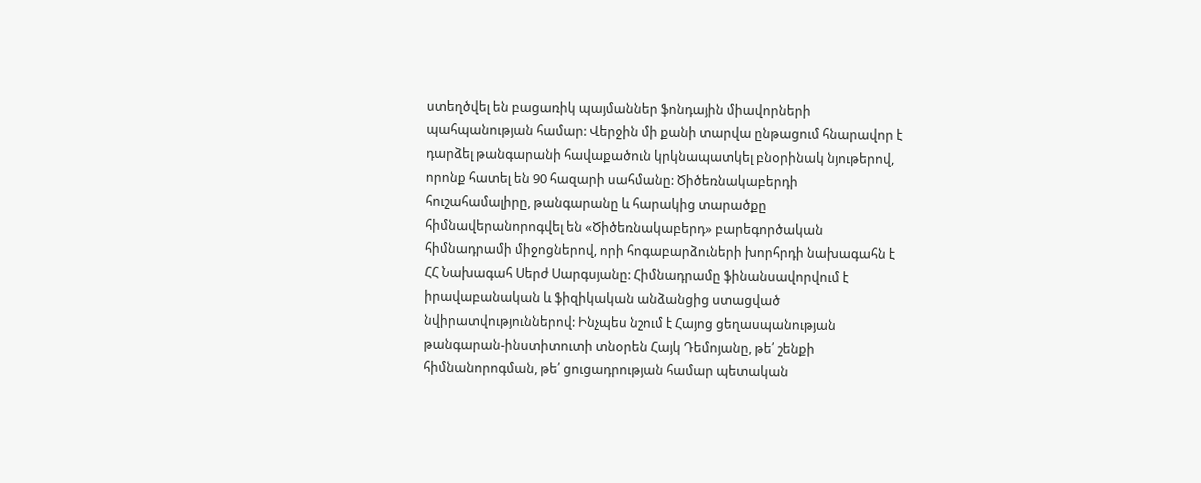ստեղծվել են բացառիկ պայմաններ ֆոնդային միավորների պահպանության համար: Վերջին մի քանի տարվա ընթացում հնարավոր է դարձել թանգարանի հավաքածուն կրկնապատկել բնօրինակ նյութերով, որոնք հատել են 90 հազարի սահմանը: Ծիծեռնակաբերդի հուշահամալիրը, թանգարանը և հարակից տարածքը հիմնավերանորոգվել են «Ծիծեռնակաբերդ» բարեգործական հիմնադրամի միջոցներով, որի հոգաբարձուների խորհրդի նախագահն է ՀՀ Նախագահ Սերժ Սարգսյանը: Հիմնադրամը ֆինանսավորվում է իրավաբանական և ֆիզիկական անձանցից ստացված նվիրատվություններով: Ինչպես նշում է Հայոց ցեղասպանության թանգարան-ինստիտուտի տնօրեն Հայկ Դեմոյանը, թե՛ շենքի հիմնանորոգման, թե՛ ցուցադրության համար պետական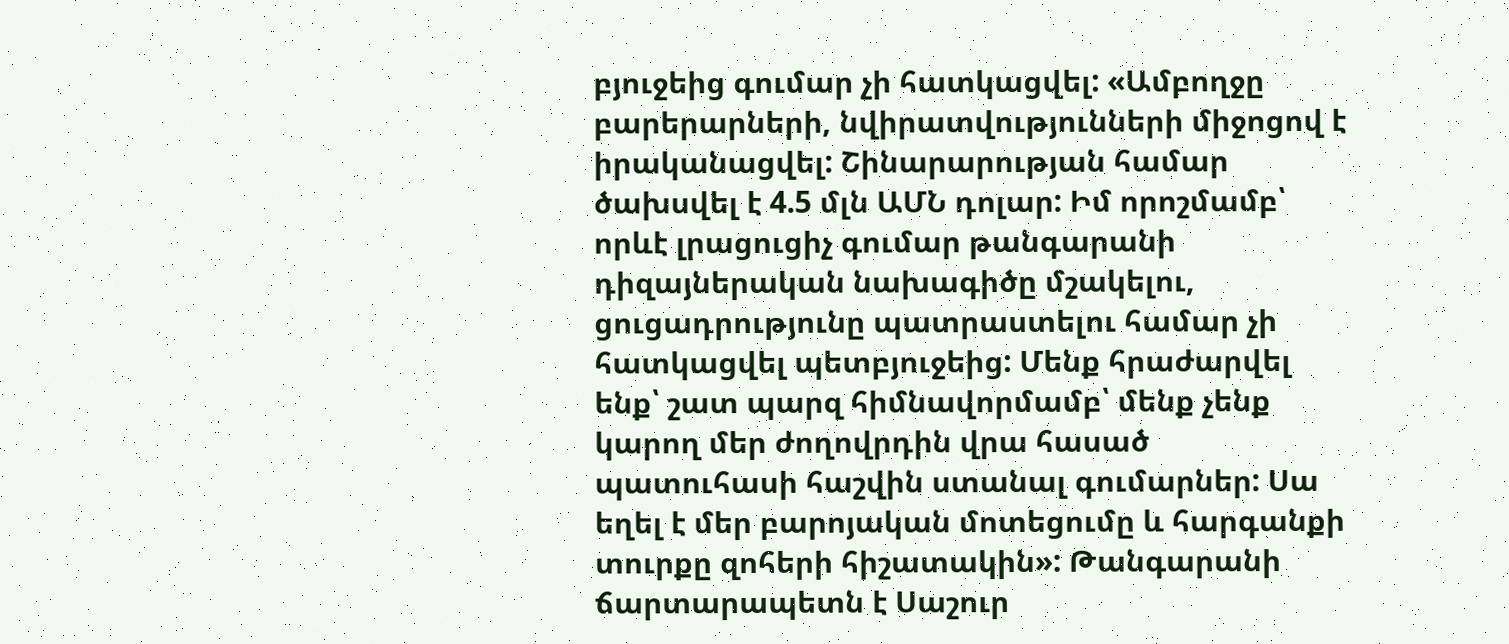բյուջեից գումար չի հատկացվել: «Ամբողջը բարերարների, նվիրատվությունների միջոցով է իրականացվել: Շինարարության համար ծախսվել է 4.5 մլն ԱՄՆ դոլար: Իմ որոշմամբ՝ որևէ լրացուցիչ գումար թանգարանի դիզայներական նախագիծը մշակելու, ցուցադրությունը պատրաստելու համար չի հատկացվել պետբյուջեից: Մենք հրաժարվել ենք՝ շատ պարզ հիմնավորմամբ՝ մենք չենք կարող մեր ժողովրդին վրա հասած պատուհասի հաշվին ստանալ գումարներ: Սա եղել է մեր բարոյական մոտեցումը և հարգանքի տուրքը զոհերի հիշատակին»: Թանգարանի ճարտարապետն է Սաշուր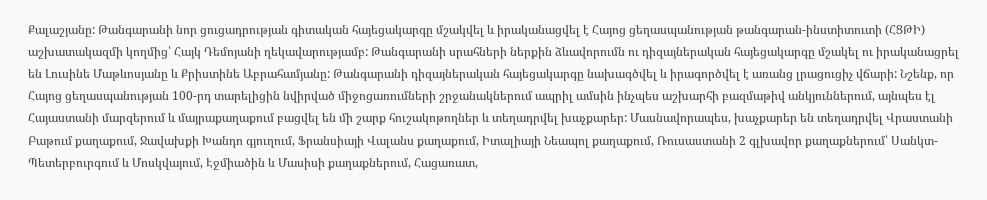Քալաշյանը: Թանգարանի նոր ցուցադրության գիտական հայեցակարգը մշակվել և իրականացվել է Հայոց ցեղասպանության թանգարան-ինստիտուտի (ՀՑԹԻ) աշխատակազմի կողմից՝ Հայկ Դեմոյանի ղեկավարությամբ: Թանգարանի սրահների ներքին ձևավորումն ու դիզայներական հայեցակարգը մշակել ու իրականացրել են Լուսինե Մաթևոսյանը և Քրիստինե Աբրահամյանը: Թանգարանի դիզայներական հայեցակարգը նախագծվել և իրագործվել է առանց լրացուցիչ վճարի: Նշենք, որ Հայոց ցեղասպանության 100-րդ տարելիցին նվիրված միջոցառումների շրջանակներում ապրիլ ամսին ինչպես աշխարհի բազմաթիվ անկյուններում, այնպես էլ Հայաստանի մարզերում և մայրաքաղաքում բացվել են մի շարք հուշակոթողներ և տեղադրվել խաչքարեր: Մասնավորապես, խաչքարեր են տեղադրվել Վրաստանի Բաթում քաղաքում, Ջավախքի Խանդո գյուղում, Ֆրանսիայի Վալանս քաղաքում, Իտալիայի Նեապոլ քաղաքում, Ռուսաստանի 2 գլխավոր քաղաքներում՝ Սանկտ-Պետերբուրգում և Մոսկվայում, Էջմիածին և Մասիսի քաղաքներում, Հացառատ,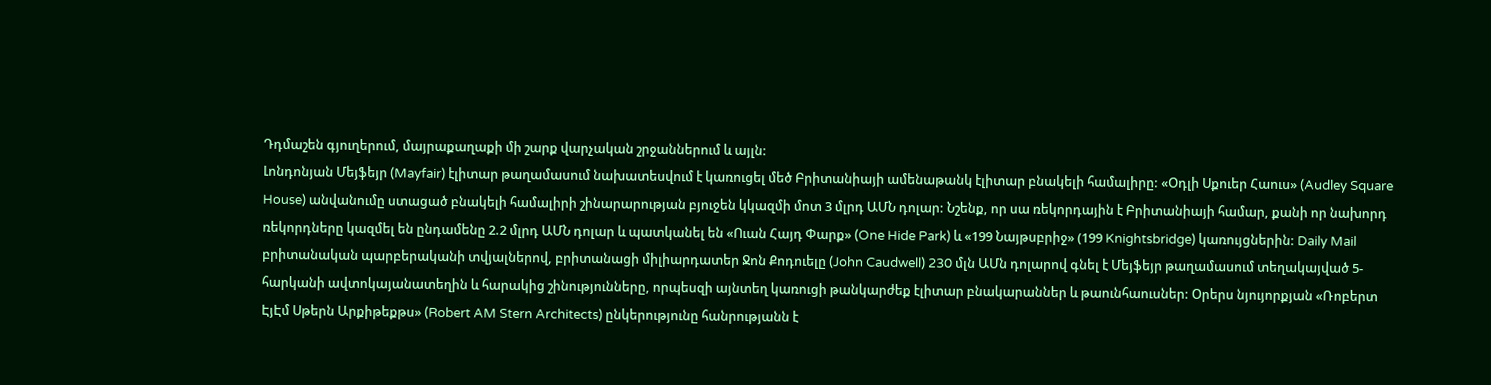Դդմաշեն գյուղերում, մայրաքաղաքի մի շարք վարչական շրջաններում և այլն:
Լոնդոնյան Մեյֆեյր (Mayfair) էլիտար թաղամասում նախատեսվում է կառուցել մեծ Բրիտանիայի ամենաթանկ էլիտար բնակելի համալիրը: «Օդլի Սքուեր Հաուս» (Audley Square House) անվանումը ստացած բնակելի համալիրի շինարարության բյուջեն կկազմի մոտ 3 մլրդ ԱՄՆ դոլար: Նշենք, որ սա ռեկորդային է Բրիտանիայի համար, քանի որ նախորդ ռեկորդները կազմել են ընդամենը 2.2 մլրդ ԱՄՆ դոլար և պատկանել են «Ուան Հայդ Փարք» (One Hide Park) և «199 Նայթսբրիջ» (199 Knightsbridge) կառույցներին: Daily Mail բրիտանական պարբերականի տվյալներով, բրիտանացի միլիարդատեր Ջոն Քոդուելը (John Caudwell) 230 մլն ԱՄն դոլարով գնել է Մեյֆեյր թաղամասում տեղակայված 5-հարկանի ավտոկայանատեղին և հարակից շինությունները, որպեսզի այնտեղ կառուցի թանկարժեք էլիտար բնակարաններ և թաունհաուսներ: Օրերս նյույորքյան «Ռոբերտ ԷյԷմ Սթերն Արքիթեքթս» (Robert AM Stern Architects) ընկերությունը հանրությանն է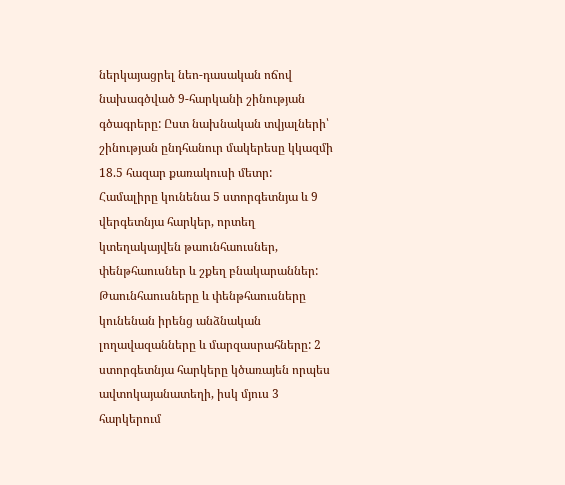ներկայացրել նեո-դասական ոճով նախագծված 9-հարկանի շինության գծագրերը: Ըստ նախնական տվյալների՝ շինության ընդհանուր մակերեսը կկազմի 18.5 հազար քառակուսի մետր: Համալիրը կունենա 5 ստորգետնյա և 9 վերգետնյա հարկեր, որտեղ կտեղակայվեն թաունհաուսներ, փենթհաուսներ և շքեղ բնակարաններ: Թաունհաուսները և փենթհաուսները կունենան իրենց անձնական լողավազանները և մարզասրահները: 2 ստորգետնյա հարկերը կծառայեն որպես ավտոկայանատեղի, իսկ մյուս 3 հարկերում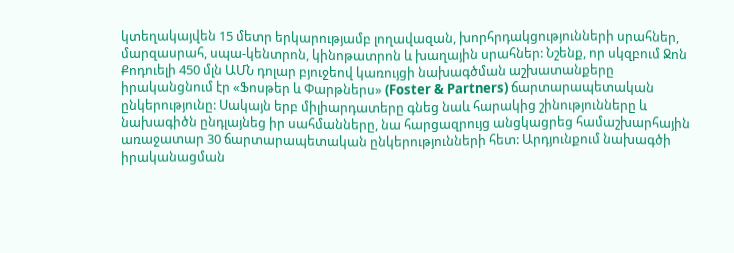կտեղակայվեն 15 մետր երկարությամբ լողավազան, խորհրդակցությունների սրահներ, մարզասրահ, սպա-կենտրոն, կինոթատրոն և խաղային սրահներ: Նշենք, որ սկզբում Ջոն Քոդուելի 450 մլն ԱՄՆ դոլար բյուջեով կառույցի նախագծման աշխատանքերը իրականցնում էր «Ֆոսթեր և Փարթներս» (Foster & Partners) ճարտարապետական ընկերությունը: Սակայն երբ միլիարդատերը գնեց նաև հարակից շինությունները և նախագիծն ընդլայնեց իր սահմանները, նա հարցազրույց անցկացրեց համաշխարհային առաջատար 30 ճարտարապետական ընկերությունների հետ: Արդյունքում նախագծի իրականացման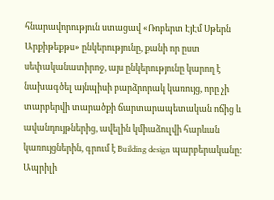հնարավորություն ստացավ «Ռոբերտ ԷյԷմ Սթերն Արքիթեքթս» ընկերությունը, քանի որ ըստ սեփականատիրոջ, այս ընկերությունը կարող է նախագծել այնպիսի բարձրորակ կառույց, որը չի տարբերվի տարածքի ճարտարապետական ոճից և ավանդույթներից, ավելին կմիաձուլվի հարևան կառույցներին, գրում է Building design պարբերականը: Ապրիլի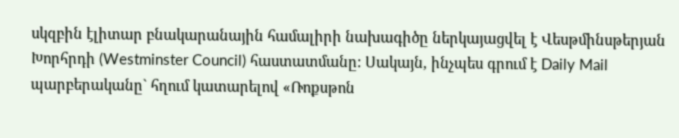սկզբին էլիտար բնակարանային համալիրի նախագիծը ներկայացվել է Վեսթմինսթերյան Խորհրդի (Westminster Council) հաստատմանը: Սակայն, ինչպես գրում է Daily Mail պարբերականը` հղում կատարելով «Ռոքսթոն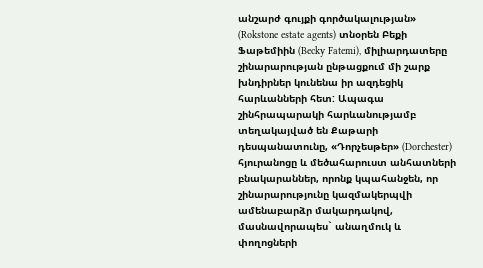անշարժ գույքի գործակալության» (Rokstone estate agents) տնօրեն Բեքի Ֆաթեմիին (Becky Fatemi), միլիարդատերը շինարարության ընթացքում մի շարք խնդիրներ կունենա իր ազդեցիկ հարևանների հետ: Ապագա շինհրապարակի հարևանությամբ տեղակայված են Քաթարի դեսպանատունը, «Դորչեսթեր» (Dorchester) հյուրանոցը և մեծահարուստ անհատների բնակարաններ, որոնք կպահանջեն, որ շինարարությունը կազմակերպվի ամենաբարձր մակարդակով, մասնավորապես` անաղմուկ և փողոցների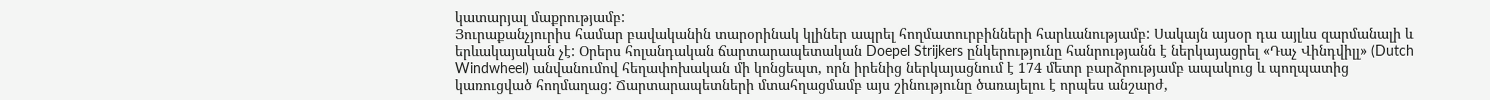կատարյալ մաքրությամբ:
Յուրաքանչյուրիս համար բավականին տարօրինակ կլիներ ապրել հողմատուրբինների հարևանությամբ: Սակայն այսօր դա այլևս զարմանալի և երևակայական չէ: Օրերս հոլանդական ճարտարապետական Doepel Strijkers ընկերությունը հանրությանն է ներկայացրել «Դաչ Վինդվիլլ» (Dutch Windwheel) անվանումով հեղափոխական մի կոնցեպտ, որն իրենից ներկայացնում է 174 մետր բարձրությամբ ապակուց և պողպատից կառուցված հողմաղաց: Ճարտարապետների մտահղացմամբ այս շինությունը ծառայելու է որպես անշարժ,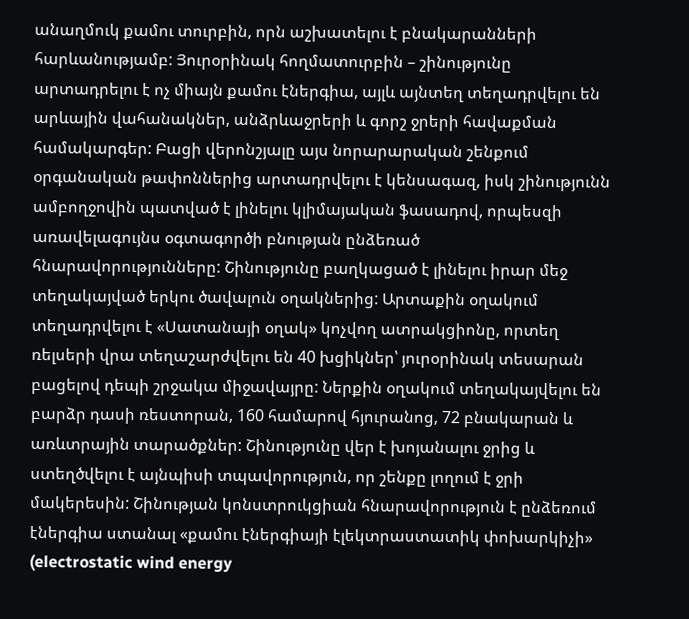անաղմուկ քամու տուրբին, որն աշխատելու է բնակարանների հարևանությամբ: Յուրօրինակ հողմատուրբին – շինությունը արտադրելու է ոչ միայն քամու էներգիա, այլև այնտեղ տեղադրվելու են արևային վահանակներ, անձրևաջրերի և գորշ ջրերի հավաքման համակարգեր: Բացի վերոնշյալը այս նորարարական շենքում օրգանական թափոններից արտադրվելու է կենսագազ, իսկ շինությունն ամբողջովին պատված է լինելու կլիմայական ֆասադով, որպեսզի առավելագույնս օգտագործի բնության ընձեռած հնարավորությունները: Շինությունը բաղկացած է լինելու իրար մեջ տեղակայված երկու ծավալուն օղակներից: Արտաքին օղակում տեղադրվելու է «Սատանայի օղակ» կոչվող ատրակցիոնը, որտեղ ռելսերի վրա տեղաշարժվելու են 40 խցիկներ՝ յուրօրինակ տեսարան բացելով դեպի շրջակա միջավայրը: Ներքին օղակում տեղակայվելու են բարձր դասի ռեստորան, 160 համարով հյուրանոց, 72 բնակարան և առևտրային տարածքներ: Շինությունը վեր է խոյանալու ջրից և ստեղծվելու է այնպիսի տպավորություն, որ շենքը լողում է ջրի մակերեսին: Շինության կոնստրուկցիան հնարավորություն է ընձեռում էներգիա ստանալ «քամու էներգիայի էլեկտրաստատիկ փոխարկիչի» (electrostatic wind energy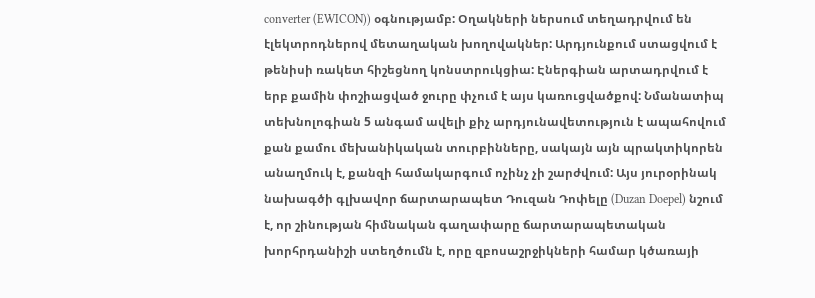converter (EWICON)) օգնությամբ: Օղակների ներսում տեղադրվում են էլեկտրոդներով մետաղական խողովակներ: Արդյունքում ստացվում է թենիսի ռակետ հիշեցնող կոնստրուկցիա: Էներգիան արտադրվում է երբ քամին փոշիացված ջուրը փչում է այս կառուցվածքով: Նմանատիպ տեխնոլոգիան 5 անգամ ավելի քիչ արդյունավետություն է ապահովում քան քամու մեխանիկական տուրբինները, սակայն այն պրակտիկորեն անաղմուկ է, քանզի համակարգում ոչինչ չի շարժվում: Այս յուրօրինակ նախագծի գլխավոր ճարտարապետ Դուզան Դոփելը (Duzan Doepel) նշում է, որ շինության հիմնական գաղափարը ճարտարապետական խորհրդանիշի ստեղծումն է, որը զբոսաշրջիկների համար կծառայի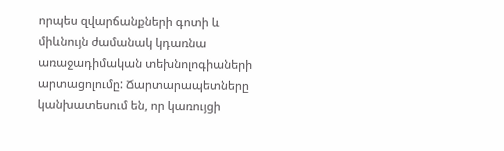որպես զվարճանքների գոտի և միևնույն ժամանակ կդառնա առաջադիմական տեխնոլոգիաների արտացոլումը: Ճարտարապետները կանխատեսում են, որ կառույցի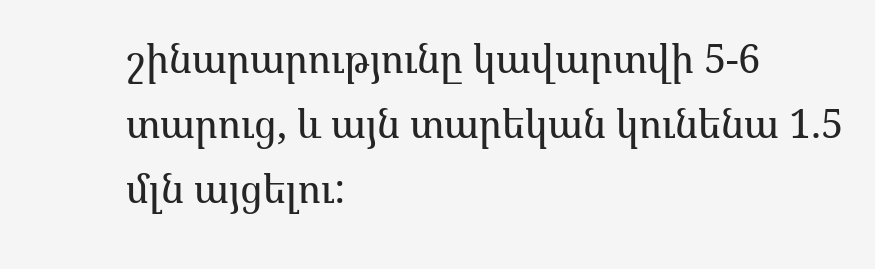շինարարությունը կավարտվի 5-6 տարուց, և այն տարեկան կունենա 1.5 մլն այցելու: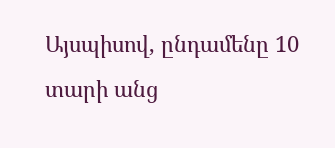Այսպիսով, ընդամենը 10 տարի անց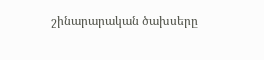շինարարական ծախսերը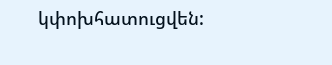կփոխհատուցվեն: